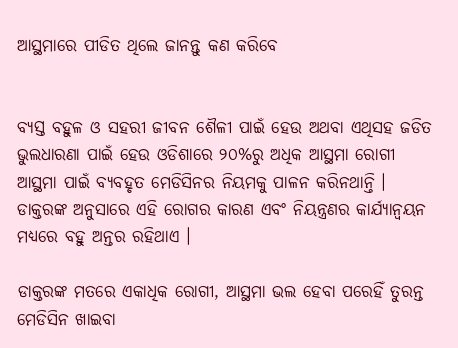ଆସ୍ଥମାରେ ପୀଡିତ ଥିଲେ ଜାନନ୍ତୁ କଣ କରିବେ


ବ୍ୟସ୍ତ ବହୁଳ ଓ ସହରୀ ଜୀବନ ଶୈଳୀ ପାଇଁ ହେଉ ଅଥବା ଏଥିସହ ଜଡିତ ଭୁଲଧାରଣା ପାଇଁ ହେଉ ଓଡିଶାରେ ୨୦%ରୁ ଅଧିକ ଆସ୍ଥମା ରୋଗୀ ଆସ୍ଥମା ପାଇଁ ବ୍ୟବହୃତ ମେଡିସିନର ନିୟମକୁ ପାଳନ କରିନଥାନ୍ତି । ଡାକ୍ତରଙ୍କ ଅନୁସାରେ ଏହି ରୋଗର କାରଣ ଏବଂ ନିୟନ୍ତ୍ରଣର କାର୍ଯ୍ୟାନ୍ୱୟନ ମଧ୍ୟରେ ବହୁ ଅନ୍ତର ରହିଥାଏ ।

ଡାକ୍ତରଙ୍କ ମତରେ ଏକାଧିକ ରୋଗୀ, ଆସ୍ଥମା ଭଲ ହେବା ପରେହିଁ ତୁରନ୍ତ ମେଡିସିନ ଖାଇବା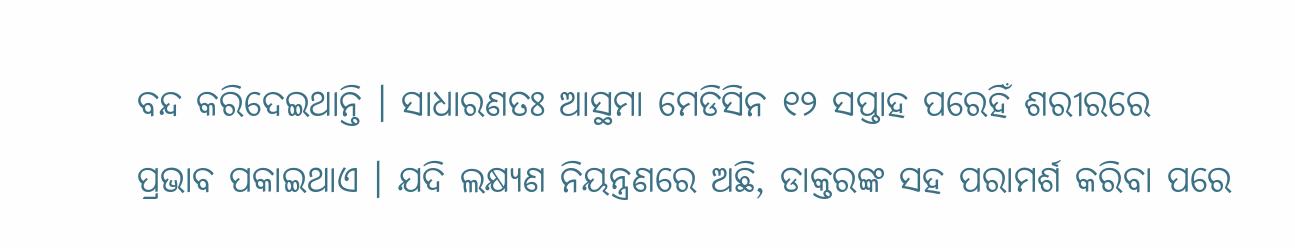ବନ୍ଦ କରିଦେଇଥାନ୍ତି । ସାଧାରଣତଃ ଆସ୍ଥମା ମେଡିସିନ ୧୨ ସପ୍ତାହ ପରେହିଁ ଶରୀରରେ ପ୍ରଭାବ ପକାଇଥାଏ । ଯଦି ଲକ୍ଷ୍ୟଣ ନିୟନ୍ତ୍ରଣରେ ଅଛି, ଡାକ୍ତରଙ୍କ ସହ ପରାମର୍ଶ କରିବା ପରେ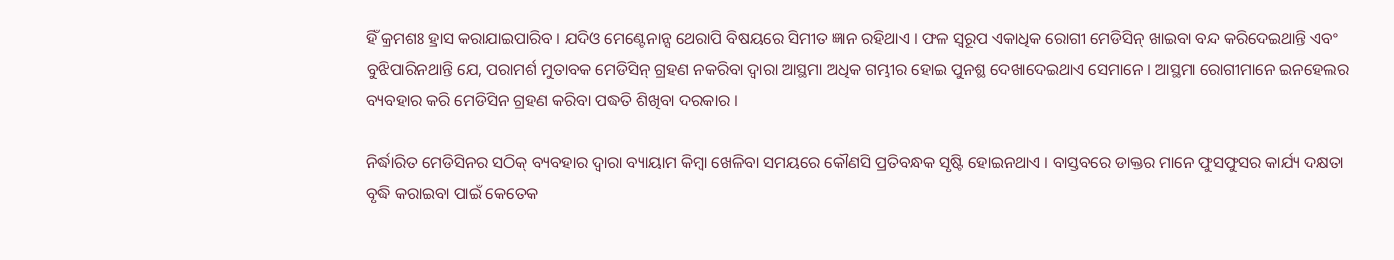ହିଁ କ୍ରମଶଃ ହ୍ରାସ କରାଯାଇପାରିବ । ଯଦିଓ ମେଣ୍ଟେନାନ୍ସ ଥେରାପି ବିଷୟରେ ସିମୀତ ଜ୍ଞାନ ରହିଥାଏ । ଫଳ ସ୍ୱରୂପ ଏକାଧିକ ରୋଗୀ ମେଡିସିନ୍ ଖାଇବା ବନ୍ଦ କରିଦେଇଥାନ୍ତି ଏବଂ ବୁଝିପାରିନଥାନ୍ତି ଯେ, ପରାମର୍ଶ ମୁତାବକ ମେଡିସିନ୍ ଗ୍ରହଣ ନକରିବା ଦ୍ୱାରା ଆସ୍ଥମା ଅଧିକ ଗମ୍ଭୀର ହୋଇ ପୁନଶ୍ଛ ଦେଖାଦେଇଥାଏ ସେମାନେ । ଆସ୍ଥମା ରୋଗୀମାନେ ଇନହେଲର ବ୍ୟବହାର କରି ମେଡିସିନ ଗ୍ରହଣ କରିବା ପଦ୍ଧତି ଶିଖିବା ଦରକାର ।

ନିର୍ଦ୍ଧାରିତ ମେଡିସିନର ସଠିକ୍ ବ୍ୟବହାର ଦ୍ୱାରା ବ୍ୟାୟାମ କିମ୍ବା ଖେଳିବା ସମୟରେ କୌଣସି ପ୍ରତିବନ୍ଧକ ସୃଷ୍ଟି ହୋଇନଥାଏ । ବାସ୍ତବରେ ଡାକ୍ତର ମାନେ ଫୁସଫୁସର କାର୍ଯ୍ୟ ଦକ୍ଷତା ବୃଦ୍ଧି କରାଇବା ପାଇଁ କେତେକ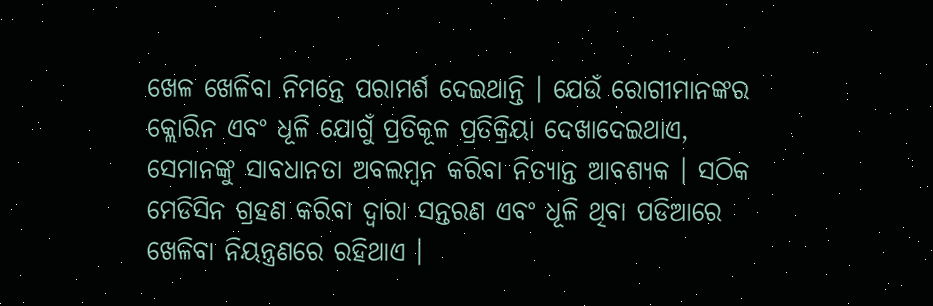ଖେଳ ଖେଳିବା ନିମନ୍ତେ ପରାମର୍ଶ ଦେଇଥାନ୍ତି । ଯେଉଁ ରୋଗୀମାନଙ୍କର କ୍ଲୋରିନ ଏବଂ ଧୂଳି ଯୋଗୁଁ ପ୍ରତିକୂଳ ପ୍ରତିକ୍ରିୟା ଦେଖାଦେଇଥାଏ, ସେମାନଙ୍କୁ ସାବଧାନତା ଅବଲମ୍ବନ କରିବା ନିତ୍ୟାନ୍ତ ଆବଶ୍ୟକ । ସଠିକ ମେଡିସିନ ଗ୍ରହଣ କରିବା ଦ୍ୱାରା ସନ୍ତରଣ ଏବଂ ଧୂଳି ଥିବା ପଡିଆରେ ଖେଳିବା ନିୟନ୍ତ୍ରଣରେ ରହିଥାଏ ।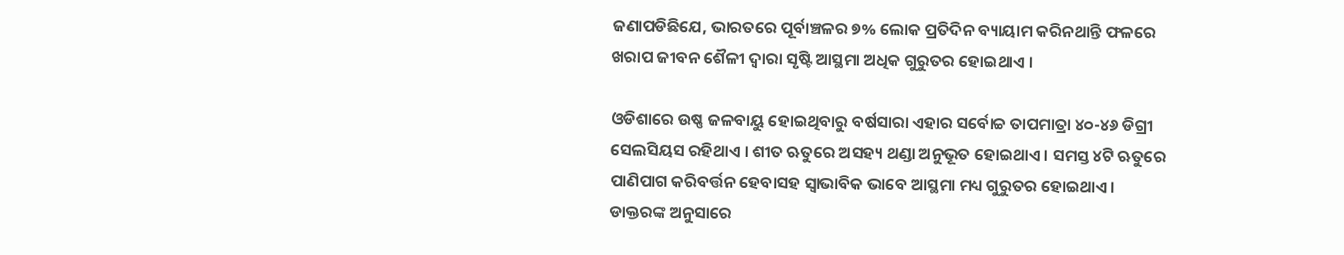ଜଣାପଡିଛିଯେ, ଭାରତରେ ପୂର୍ବାଞ୍ଚଳର ୭% ଲୋକ ପ୍ରତିଦିନ ବ୍ୟାୟାମ କରିନଥାନ୍ତି ଫଳରେ ଖରାପ ଜୀବନ ଶୈଳୀ ଦ୍ୱାରା ସୃଷ୍ଟି ଆସ୍ଥମା ଅଧିକ ଗୁରୁତର ହୋଇଥାଏ ।

ଓଡିଶାରେ ଉଷ୍ଣ ଜଳବାୟୁ ହୋଇଥିବାରୁ ବର୍ଷସାରା ଏହାର ସର୍ବୋଚ୍ଚ ତାପମାତ୍ରା ୪୦-୪୬ ଡିଗ୍ରୀ ସେଲସିୟସ ରହିଥାଏ । ଶୀତ ଋତୁରେ ଅସହ୍ୟ ଥଣ୍ଡା ଅନୁଭୂତ ହୋଇଥାଏ । ସମସ୍ତ ୪ଟି ଋତୁରେ ପାଣିପାଗ କରିବର୍ତ୍ତନ ହେବାସହ ସ୍ୱାଭାବିକ ଭାବେ ଆସ୍ଥମା ମଧ୍ୟ ଗୁରୁତର ହୋଇଥାଏ । ଡାକ୍ତରଙ୍କ ଅନୁସାରେ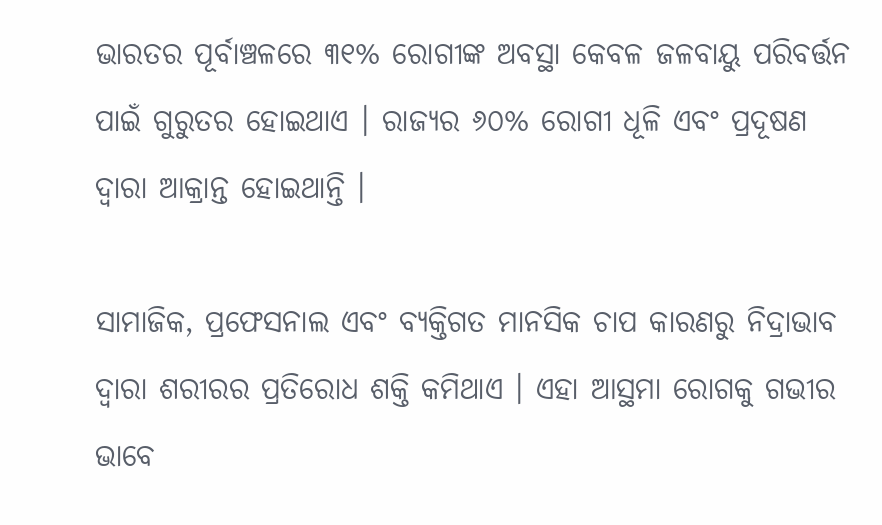ଭାରତର ପୂର୍ବାଞ୍ଚଳରେ ୩୧% ରୋଗୀଙ୍କ ଅବସ୍ଥା କେବଳ ଜଳବାୟୁ ପରିବର୍ତ୍ତନ ପାଇଁ ଗୁରୁତର ହୋଇଥାଏ । ରାଜ୍ୟର ୬୦% ରୋଗୀ ଧୂଳି ଏବଂ ପ୍ରଦୂଷଣ ଦ୍ୱାରା ଆକ୍ରାନ୍ତ ହୋଇଥାନ୍ତି ।

ସାମାଜିକ, ପ୍ରଫେସନାଲ ଏବଂ ବ୍ୟକ୍ତିଗତ ମାନସିକ ଚାପ କାରଣରୁ ନିଦ୍ରାଭାବ ଦ୍ୱାରା ଶରୀରର ପ୍ରତିରୋଧ ଶକ୍ତି କମିଥାଏ । ଏହା ଆସ୍ଥମା ରୋଗକୁ ଗଭୀର ଭାବେ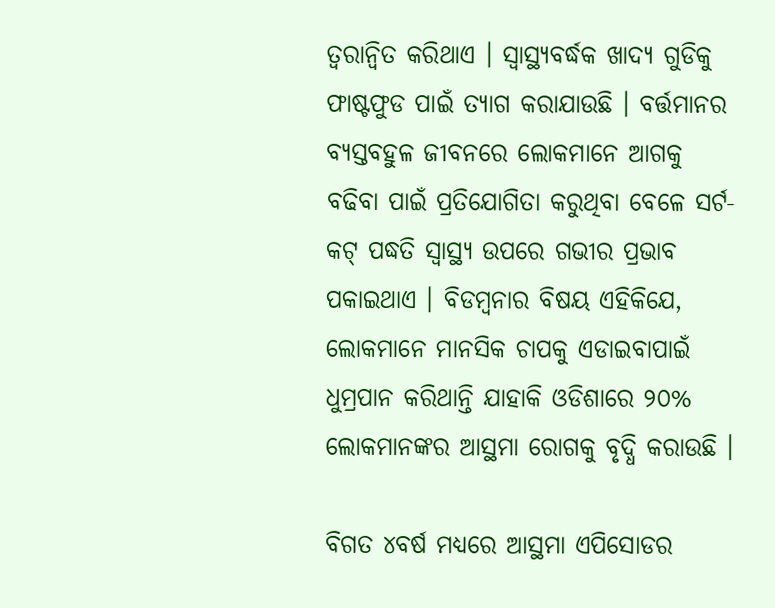ତ୍ୱରାନ୍ୱିତ କରିଥାଏ । ସ୍ୱାସ୍ଥ୍ୟବର୍ଦ୍ଧକ ଖାଦ୍ୟ ଗୁଡିକୁ ଫାଷ୍ଟଫୁଡ ପାଇଁ ତ୍ୟାଗ କରାଯାଉଛି । ବର୍ତ୍ତମାନର ବ୍ୟସ୍ତବହୁଳ ଜୀବନରେ ଲୋକମାନେ ଆଗକୁ ବଢିବା ପାଇଁ ପ୍ରତିଯୋଗିତା କରୁଥିବା ବେଳେ ସର୍ଟ-କଟ୍ ପଦ୍ଧତି ସ୍ୱାସ୍ଥ୍ୟ ଉପରେ ଗଭୀର ପ୍ରଭାବ ପକାଇଥାଏ । ବିଡମ୍ବନାର ବିଷୟ ଏହିକିଯେ, ଲୋକମାନେ ମାନସିକ ଚାପକୁ ଏଡାଇବାପାଇଁ ଧୁମ୍ରପାନ କରିଥାନ୍ତି ଯାହାକି ଓଡିଶାରେ ୨୦% ଲୋକମାନଙ୍କର ଆସ୍ଥମା ରୋଗକୁ ବୃଦ୍ଧି କରାଉଛି ।

ବିଗତ ୪ବର୍ଷ ମଧ୍ୟରେ ଆସ୍ଥମା ଏପିସୋଡର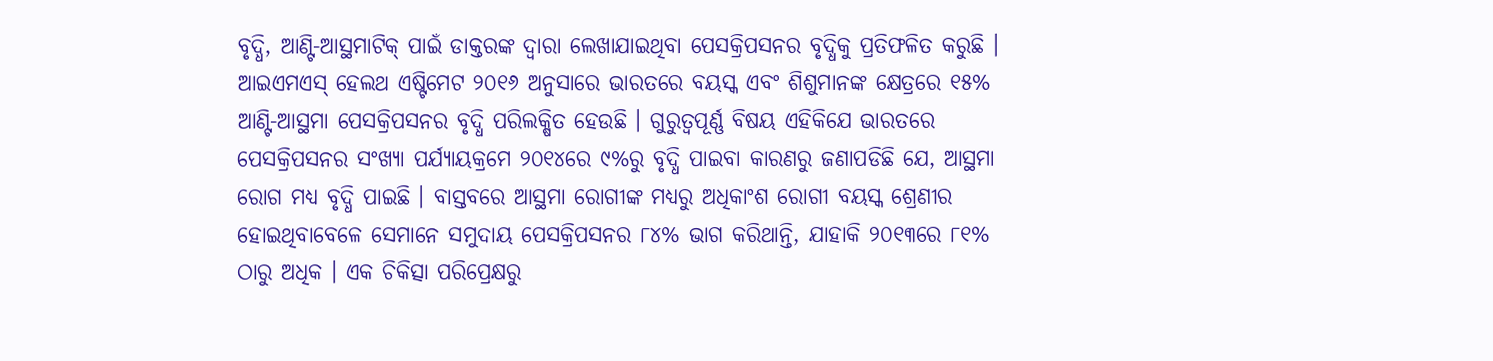ବୃଦ୍ଧି, ଆଣ୍ଟି-ଆସ୍ଥମାଟିକ୍ ପାଇଁ ଡାକ୍ତରଙ୍କ ଦ୍ୱାରା ଲେଖାଯାଇଥିବା ପେସକ୍ରିପସନର ବୃଦ୍ଧିକୁ ପ୍ରତିଫଳିତ କରୁଛି । ଆଇଏମଏସ୍ ହେଲଥ ଏଷ୍ଟିମେଟ ୨୦୧୬ ଅନୁସାରେ ଭାରତରେ ବୟସ୍କ ଏବଂ ଶିଶୁମାନଙ୍କ କ୍ଷେତ୍ରରେ ୧୫% ଆଣ୍ଟି-ଆସ୍ଥମା ପେସକ୍ରିପସନର ବୃଦ୍ଧି ପରିଲକ୍ଷିତ ହେଉଛି । ଗୁରୁତ୍ୱପୂର୍ଣ୍ଣ ବିଷୟ ଏହିକିଯେ ଭାରତରେ ପେସକ୍ରିପସନର ସଂଖ୍ୟା ପର୍ଯ୍ୟାୟକ୍ରମେ ୨୦୧୪ରେ ୯%ରୁ ବୃଦ୍ଧି ପାଇବା କାରଣରୁ ଜଣାପଡିଛି ଯେ, ଆସ୍ଥମା ରୋଗ ମଧ୍ୟ ବୃଦ୍ଧି ପାଇଛି । ବାସ୍ତବରେ ଆସ୍ଥମା ରୋଗୀଙ୍କ ମଧ୍ୟରୁ ଅଧିକାଂଶ ରୋଗୀ ବୟସ୍କ ଶ୍ରେଣୀର ହୋଇଥିବାବେଳେ ସେମାନେ ସମୁଦାୟ ପେସକ୍ରିପସନର ୮୪% ଭାଗ କରିଥାନ୍ତି, ଯାହାକି ୨୦୧୩ରେ ୮୧% ଠାରୁ ଅଧିକ । ଏକ ଚିକିତ୍ସା ପରିପ୍ରେକ୍ଷରୁ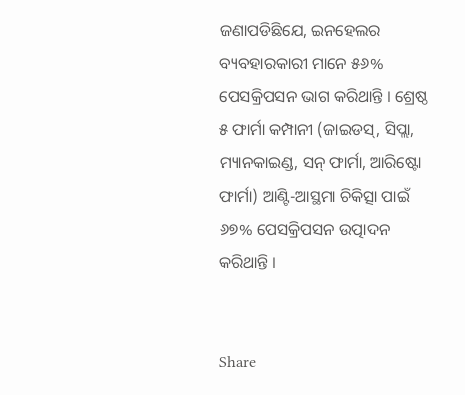ଜଣାପଡିଛିଯେ, ଇନହେଲର ବ୍ୟବହାରକାରୀ ମାନେ ୫୬% ପେସକ୍ରିପସନ ଭାଗ କରିଥାନ୍ତି । ଶ୍ରେଷ୍ଠ ୫ ଫାର୍ମା କମ୍ପାନୀ (ଜାଇଡସ୍, ସିପ୍ଲା, ମ୍ୟାନକାଇଣ୍ଡ, ସନ୍ ଫାର୍ମା, ଆରିଷ୍ଟୋ ଫାର୍ମା) ଆଣ୍ଟି-ଆସ୍ଥମା ଚିକିତ୍ସା ପାଇଁ ୬୭% ପେସକ୍ରିପସନ ଉତ୍ପାଦନ କରିଥାନ୍ତି ।


Share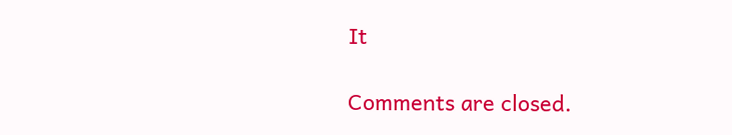It

Comments are closed.